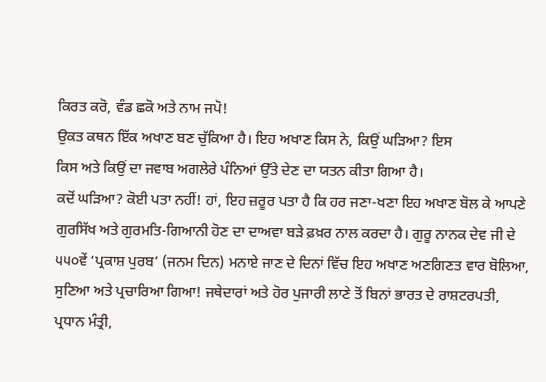ਕਿਰਤ ਕਰੋ, ਵੰਡ ਛਕੋ ਅਤੇ ਨਾਮ ਜਪੋ!
ਉਕਤ ਕਥਨ ਇੱਕ ਅਖਾਣ ਬਣ ਚੁੱਕਿਆ ਹੈ। ਇਹ ਅਖਾਣ ਕਿਸ ਨੇ, ਕਿਉਂ ਘੜਿਆ? ਇਸ
ਕਿਸ ਅਤੇ ਕਿਉਂ ਦਾ ਜਵਾਬ ਅਗਲੇਰੇ ਪੰਨਿਆਂ ਉੱਤੇ ਦੇਣ ਦਾ ਯਤਨ ਕੀਤਾ ਗਿਆ ਹੈ।
ਕਦੋਂ ਘੜਿਆ? ਕੋਈ ਪਤਾ ਨਹੀਂ! ਹਾਂ, ਇਹ ਜ਼ਰੂਰ ਪਤਾ ਹੈ ਕਿ ਹਰ ਜਣਾ-ਖਣਾ ਇਹ ਅਖਾਣ ਬੋਲ ਕੇ ਆਪਣੇ
ਗੁਰਸਿੱਖ ਅਤੇ ਗੁਰਮਤਿ-ਗਿਆਨੀ ਹੋਣ ਦਾ ਦਾਅਵਾ ਬੜੇ ਫ਼ਖ਼ਰ ਨਾਲ ਕਰਦਾ ਹੈ। ਗੁਰੂ ਨਾਨਕ ਦੇਵ ਜੀ ਦੇ
੫੫੦ਵੇਂ ‘ਪ੍ਰਕਾਸ਼ ਪੁਰਬ’ (ਜਨਮ ਦਿਨ) ਮਨਾਏ ਜਾਣ ਦੇ ਦਿਨਾਂ ਵਿੱਚ ਇਹ ਅਖਾਣ ਅਣਗਿਣਤ ਵਾਰ ਬੋਲਿਆ,
ਸੁਣਿਆ ਅਤੇ ਪ੍ਰਚਾਰਿਆ ਗਿਆ! ਜਥੇਦਾਰਾਂ ਅਤੇ ਹੋਰ ਪੁਜਾਰੀ ਲਾਣੇ ਤੋਂ ਬਿਨਾਂ ਭਾਰਤ ਦੇ ਰਾਸ਼ਟਰਪਤੀ,
ਪ੍ਰਧਾਨ ਮੰਤ੍ਰੀ,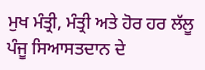ਮੁਖ ਮੰਤ੍ਰੀ, ਮੰਤ੍ਰੀ ਅਤੇ ਹੋਰ ਹਰ ਲੱਲੂ ਪੰਜੂ ਸਿਆਸਤਦਾਨ ਦੇ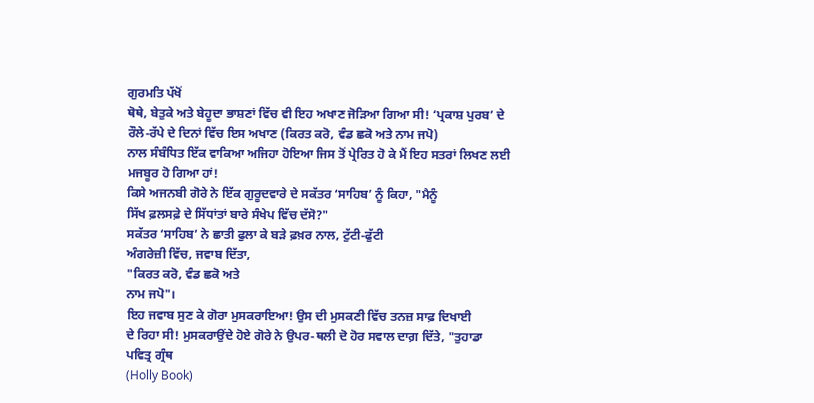ਗੁਰਮਤਿ ਪੱਖੋਂ
ਥੋਥੇ, ਬੇਤੁਕੇ ਅਤੇ ਬੇਹੂਦਾ ਭਾਸ਼ਣਾਂ ਵਿੱਚ ਵੀ ਇਹ ਅਖਾਣ ਜੋੜਿਆ ਗਿਆ ਸੀ! ‘ਪ੍ਰਕਾਸ਼ ਪੁਰਬ’ ਦੇ
ਰੌਲੇ-ਰੱਪੇ ਦੇ ਦਿਨਾਂ ਵਿੱਚ ਇਸ ਅਖਾਣ (ਕਿਰਤ ਕਰੋ, ਵੰਡ ਛਕੋ ਅਤੇ ਨਾਮ ਜਪੋ)
ਨਾਲ ਸੰਬੰਧਿਤ ਇੱਕ ਵਾਕਿਆ ਅਜਿਹਾ ਹੋਇਆ ਜਿਸ ਤੋਂ ਪ੍ਰੇਰਿਤ ਹੋ ਕੇ ਮੈਂ ਇਹ ਸਤਰਾਂ ਲਿਖਣ ਲਈ
ਮਜਬੂਰ ਹੋ ਗਿਆ ਹਾਂ!
ਕਿਸੇ ਅਜਨਬੀ ਗੋਰੇ ਨੇ ਇੱਕ ਗੁਰੂਦਵਾਰੇ ਦੇ ਸਕੱਤਰ ‘ਸਾਹਿਬ’ ਨੂੰ ਕਿਹਾ, "ਮੈਨੂੰ
ਸਿੱਖ ਫ਼ਲਸਫ਼ੇ ਦੇ ਸਿੱਧਾਂਤਾਂ ਬਾਰੇ ਸੰਖੇਪ ਵਿੱਚ ਦੱਸੋ?"
ਸਕੱਤਰ ‘ਸਾਹਿਬ’ ਨੇ ਛਾਤੀ ਫੁਲਾ ਕੇ ਬੜੇ ਫ਼ਖ਼ਰ ਨਾਲ, ਟੁੱਟੀ-ਫੁੱਟੀ
ਅੰਗਰੇਜ਼ੀ ਵਿੱਚ, ਜਵਾਬ ਦਿੱਤਾ,
"ਕਿਰਤ ਕਰੋ, ਵੰਡ ਛਕੋ ਅਤੇ
ਨਾਮ ਜਪੋ"।
ਇਹ ਜਵਾਬ ਸੁਣ ਕੇ ਗੋਰਾ ਮੁਸਕਰਾਇਆ! ਉਸ ਦੀ ਮੁਸਕਣੀ ਵਿੱਚ ਤਨਜ਼ ਸਾਫ਼ ਦਿਖਾਈ
ਦੇ ਰਿਹਾ ਸੀ! ਮੁਸਕਰਾਉਂਦੇ ਹੋਏ ਗੋਰੇ ਨੇ ਉਪਰ-ਥਲੀ ਦੋ ਹੋਰ ਸਵਾਲ ਦਾਗ਼ ਦਿੱਤੇ, "ਤੁਹਾਡਾ
ਪਵਿਤ੍ਰ ਗ੍ਰੰਥ
(Holly Book)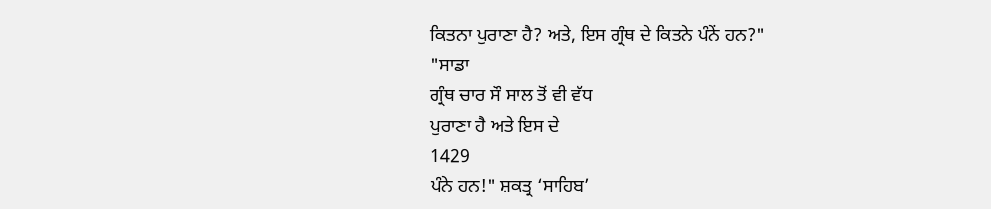ਕਿਤਨਾ ਪੁਰਾਣਾ ਹੈ? ਅਤੇ, ਇਸ ਗ੍ਰੰਥ ਦੇ ਕਿਤਨੇ ਪੰਨੇਂ ਹਨ?"
"ਸਾਡਾ
ਗ੍ਰੰਥ ਚਾਰ ਸੌ ਸਾਲ ਤੋਂ ਵੀ ਵੱਧ
ਪੁਰਾਣਾ ਹੈ ਅਤੇ ਇਸ ਦੇ
1429
ਪੰਨੇ ਹਨ!" ਸ਼ਕਤ੍ਰ ‘ਸਾਹਿਬ’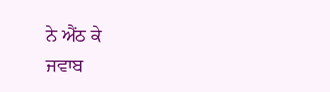ਨੇ ਐਂਠ ਕੇ
ਜਵਾਬ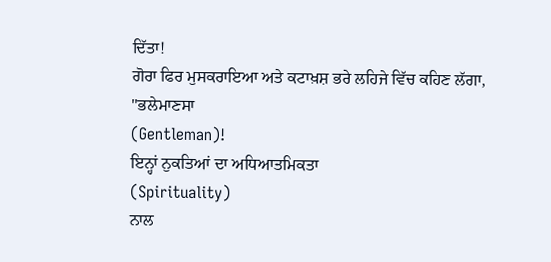ਦਿੱਤਾ!
ਗੋਰਾ ਫਿਰ ਮੁਸਕਰਾਇਆ ਅਤੇ ਕਟਾਖ਼ਸ਼ ਭਰੇ ਲਹਿਜੇ ਵਿੱਚ ਕਹਿਣ ਲੱਗਾ,
"ਭਲੇਮਾਣਸਾ
(Gentleman)!
ਇਨ੍ਹਾਂ ਨੁਕਤਿਆਂ ਦਾ ਅਧਿਆਤਮਿਕਤਾ
(Spirituality)
ਨਾਲ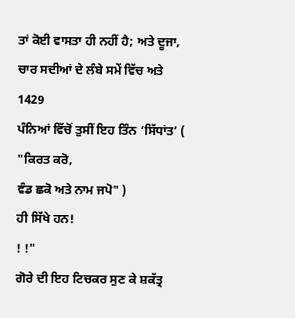ਤਾਂ ਕੋਈ ਵਾਸਤਾ ਹੀ ਨਹੀਂ ਹੈ; ਅਤੇ ਦੂਜਾ, ਚਾਰ ਸਦੀਆਂ ਦੇ ਲੰਬੇ ਸਮੇਂ ਵਿੱਚ ਅਤੇ
1429
ਪੰਨਿਆਂ ਵਿੱਚੋਂ ਤੁਸੀਂ ਇਹ ਤਿੰਨ ‘ਸਿੱਧਾਂਤ’ (
"ਕਿਰਤ ਕਰੋ,
ਵੰਡ ਛਕੋ ਅਤੇ ਨਾਮ ਜਪੋ" )
ਹੀ ਸਿੱਖੇ ਹਨ!
! !"
ਗੋਰੇ ਦੀ ਇਹ ਟਿਚਕਰ ਸੁਣ ਕੇ ਸ਼ਕੱਤ੍ਰ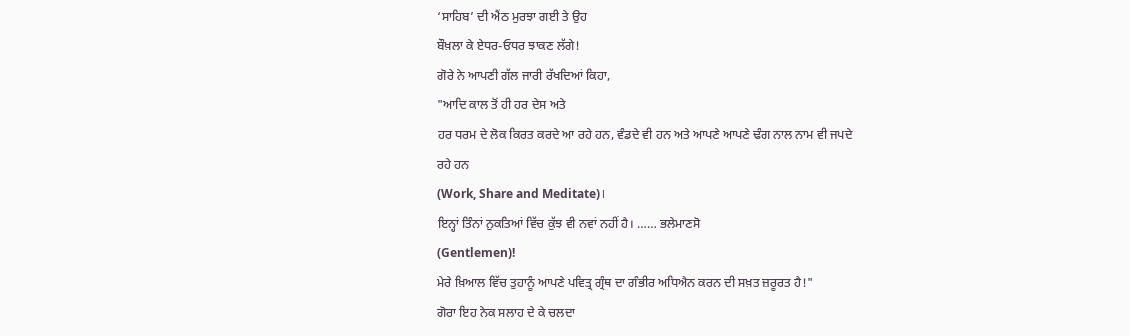‘ਸਾਹਿਬ’ ਦੀ ਐਂਠ ਮੁਰਝਾ ਗਈ ਤੇ ਉਹ
ਬੌਖ਼ਲਾ ਕੇ ਏਧਰ-ਓਧਰ ਝਾਕਣ ਲੱਗੇ!
ਗੋਰੇ ਨੇ ਆਪਣੀ ਗੱਲ ਜਾਰੀ ਰੱਖਦਿਆਂ ਕਿਹਾ,
"ਆਦਿ ਕਾਲ ਤੋਂ ਹੀ ਹਰ ਦੇਸ ਅਤੇ
ਹਰ ਧਰਮ ਦੇ ਲੋਕ ਕਿਰਤ ਕਰਦੇ ਆ ਰਹੇ ਹਨ, ਵੰਡਦੇ ਵੀ ਹਨ ਅਤੇ ਆਪਣੇ ਆਪਣੇ ਢੰਗ ਨਾਲ ਨਾਮ ਵੀ ਜਪਦੇ
ਰਹੇ ਹਨ
(Work, Share and Meditate)।
ਇਨ੍ਹਾਂ ਤਿੰਨਾਂ ਨੁਕਤਿਆਂ ਵਿੱਚ ਕੁੱਝ ਵੀ ਨਵਾਂ ਨਹੀਂ ਹੈ। …… ਭਲੇਮਾਣਸੋ
(Gentlemen)!
ਮੇਰੇ ਖ਼ਿਆਲ ਵਿੱਚ ਤੁਹਾਨੂੰ ਆਪਣੇ ਪਵਿਤ੍ਰ ਗ੍ਰੰਥ ਦਾ ਗੰਭੀਰ ਅਧਿਐਨ ਕਰਨ ਦੀ ਸਖ਼ਤ ਜ਼ਰੂਰਤ ਹੈ!"
ਗੋਰਾ ਇਹ ਨੇਕ ਸਲਾਹ ਦੇ ਕੇ ਚਲਦਾ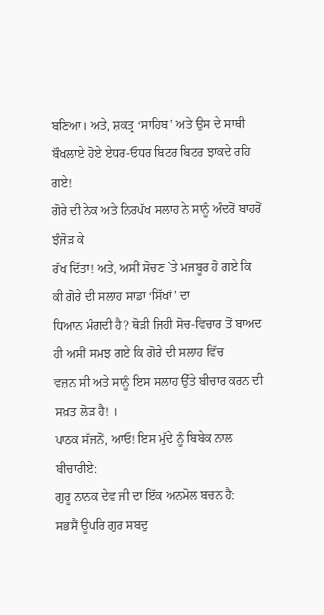ਬਣਿਆ। ਅਤੇ, ਸ਼ਕਤ੍ਰ ‘ਸਾਹਿਬ’ ਅਤੇ ਉਸ ਦੇ ਸਾਥੀ ਬੌਖਲਾਏ ਹੋਏ ਏਧਰ-ਓਧਰ ਬਿਟਰ ਬਿਟਰ ਝਾਕਦੇ ਰਹਿ
ਗਏ!
ਗੋਰੇ ਦੀ ਨੇਕ ਅਤੇ ਨਿਰਪੱਖ ਸਲਾਹ ਨੇ ਸਾਨੂੰ ਅੰਦਰੋਂ ਬਾਹਰੋਂ ਝੰਜੋੜ ਕੇ
ਰੱਖ ਦਿੱਤਾ! ਅਤੇ, ਅਸੀਂ ਸੋਚਣ `ਤੇ ਮਜਬੂਰ ਹੋ ਗਏ ਕਿ ਕੀ ਗੋਰੇ ਦੀ ਸਲਾਹ ਸਾਡਾ ‘ਸਿੱਖਾਂ’ ਦਾ
ਧਿਆਨ ਮੰਗਦੀ ਹੈ? ਥੋੜੀ ਜਿਹੀ ਸੋਚ-ਵਿਚਾਰ ਤੋਂ ਬਾਅਦ ਹੀ ਅਸੀਂ ਸਮਝ ਗਏ ਕਿ ਗੋਰੇ ਦੀ ਸਲਾਹ ਵਿੱਚ
ਵਜ਼ਨ ਸੀ ਅਤੇ ਸਾਨੂੰ ਇਸ ਸਲਾਹ ਉੱਤੇ ਬੀਚਾਰ ਕਰਨ ਦੀ ਸਖ਼ਤ ਲੋੜ ਹੈ! ।
ਪਾਠਕ ਸੱਜਨੋਂ, ਆਓ! ਇਸ ਮੁੱਦੇ ਨੂੰ ਬਿਬੇਕ ਨਾਲ ਬੀਚਾਰੀਏ:
ਗੁਰੂ ਨਾਨਕ ਦੇਵ ਜੀ ਦਾ ਇੱਕ ਅਨਮੋਲ ਬਚਨ ਹੈ:
ਸਭਸੈਂ ਊਪਰਿ ਗੁਰ ਸਬਦੁ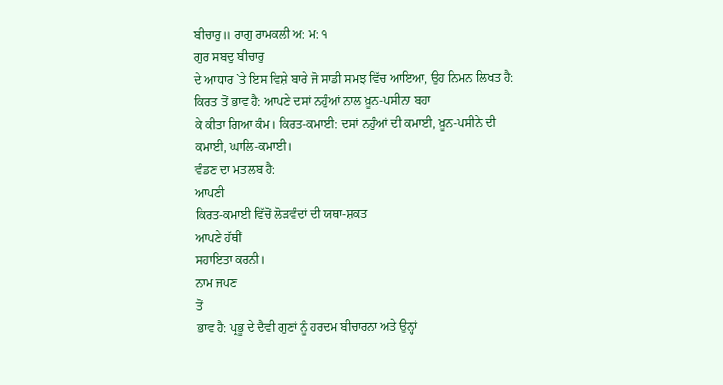ਬੀਚਾਰੁ॥ ਰਾਗੁ ਰਾਮਕਲੀ ਅ: ਮ: ੧
ਗੁਰ ਸਬਦੁ ਬੀਚਾਰੁ
ਦੇ ਆਧਾਰ `ਤੇ ਇਸ ਵਿਸ਼ੇ ਬਾਰੇ ਜੋ ਸਾਡੀ ਸਮਝ ਵਿੱਚ ਆਇਆ, ਉਹ ਨਿਮਨ ਲਿਖਤ ਹੈ:
ਕਿਰਤ ਤੋਂ ਭਾਵ ਹੈ: ਆਪਣੇ ਦਸਾਂ ਨਹੁੰਆਂ ਨਾਲ ਖ਼ੂਨ-ਪਸੀਨਾ ਬਹਾ
ਕੇ ਕੀਤਾ ਗਿਆ ਕੰਮ। ਕਿਰਤ-ਕਮਾਈ: ਦਸਾਂ ਨਹੁੰਆਂ ਦੀ ਕਮਾਈ, ਖ਼ੂਨ-ਪਸੀਨੇ ਦੀ
ਕਮਾਈ, ਘਾਲਿ-ਕਮਾਈ।
ਵੰਡਣ ਦਾ ਮਤਲਬ ਹੈ:
ਆਪਣੀ
ਕਿਰਤ-ਕਮਾਈ ਵਿੱਚੋਂ ਲੋੜਵੰਦਾਂ ਦੀ ਯਥਾ-ਸ਼ਕਤ
ਆਪਣੇ ਹੱਥੀਂ
ਸਹਾਇਤਾ ਕਰਨੀ।
ਨਾਮ ਜਪਣ
ਤੋਂ
ਭਾਵ ਹੈ: ਪ੍ਰਭੂ ਦੇ ਦੈਵੀ ਗੁਣਾਂ ਨੂੰ ਹਰਦਮ ਬੀਚਾਰਨਾ ਅਤੇ ਉਨ੍ਹਾਂ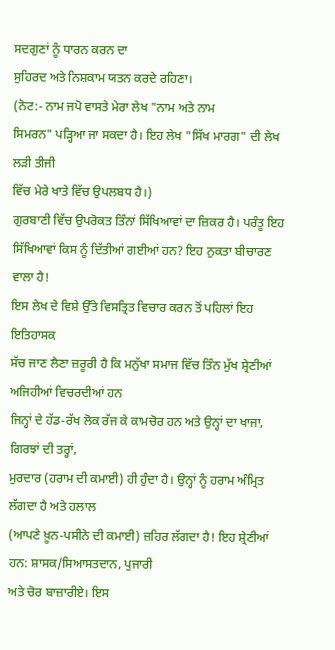ਸਦਗੁਣਾਂ ਨੂੰ ਧਾਰਨ ਕਰਨ ਦਾ
ਸੁਹਿਰਦ ਅਤੇ ਨਿਸ਼ਕਾਮ ਯਤਨ ਕਰਦੇ ਰਹਿਣਾ।
(ਨੋਟ:- ਨਾਮ ਜਪੋ ਵਾਸਤੇ ਮੇਰਾ ਲੇਖ "ਨਾਮ ਅਤੇ ਨਾਮ
ਸਿਮਰਨ" ਪੜ੍ਹਿਆ ਜਾ ਸਕਦਾ ਹੈ। ਇਹ ਲੇਖ "ਸਿੱਖ ਮਾਰਗ" ਦੀ ਲੇਖ ਲੜੀ ਤੀਜੀ
ਵਿੱਚ ਮੇਰੇ ਖਾਤੇ ਵਿੱਚ ਉਪਲਬਧ ਹੈ।)
ਗੁਰਬਾਣੀ ਵਿੱਚ ਉਪਰੋਕਤ ਤਿੰਨਾਂ ਸਿੱਖਿਆਵਾਂ ਦਾ ਜ਼ਿਕਰ ਹੈ। ਪਰੰਤੂ ਇਹ
ਸਿੱਖਿਆਵਾਂ ਕਿਸ ਨੂੰ ਦਿੱਤੀਆਂ ਗਈਆਂ ਹਨ? ਇਹ ਨੁਕਤਾ ਬੀਚਾਰਣ ਵਾਲਾ ਹੈ!
ਇਸ ਲੇਖ ਦੇ ਵਿਸ਼ੇ ਉੱਤੇ ਵਿਸਤ੍ਰਿਤ ਵਿਚਾਰ ਕਰਨ ਤੋਂ ਪਹਿਲਾਂ ਇਹ ਇਤਿਹਾਸਕ
ਸੱਚ ਜਾਣ ਲੈਣਾ ਜ਼ਰੂਰੀ ਹੈ ਕਿ ਮਨੁੱਖਾ ਸਮਾਜ ਵਿੱਚ ਤਿੰਨ ਮੁੱਖ ਸ਼੍ਰੇਣੀਆਂ ਅਜਿਹੀਆਂ ਵਿਚਰਦੀਆਂ ਹਨ
ਜਿਨ੍ਹਾਂ ਦੇ ਹੱਡ-ਰੱਖ ਲੋਕ ਰੱਜ ਕੇ ਕਾਮਚੋਰ ਹਨ ਅਤੇ ਉਨ੍ਹਾਂ ਦਾ ਖਾਜਾ, ਗਿਰਝਾਂ ਦੀ ਤਰ੍ਹਾਂ,
ਮੁਰਦਾਰ (ਹਰਾਮ ਦੀ ਕਮਾਈ) ਹੀ ਹੁੰਦਾ ਹੈ। ਉਨ੍ਹਾਂ ਨੂੰ ਹਰਾਮ ਅੰਮ੍ਰਿਤ ਲੱਗਦਾ ਹੈ ਅਤੇ ਹਲਾਲ
(ਆਪਣੇ ਖ਼ੂਨ-ਪਸੀਨੇ ਦੀ ਕਮਾਈ) ਜ਼ਹਿਰ ਲੱਗਦਾ ਹੈ! ਇਹ ਸ਼੍ਰੇਣੀਆਂ ਹਨ: ਸ਼ਾਸਕ/ਸਿਆਸਤਦਾਨ, ਪੁਜਾਰੀ
ਅਤੇ ਚੋਰ ਬਾਜ਼ਾਰੀਏ। ਇਸ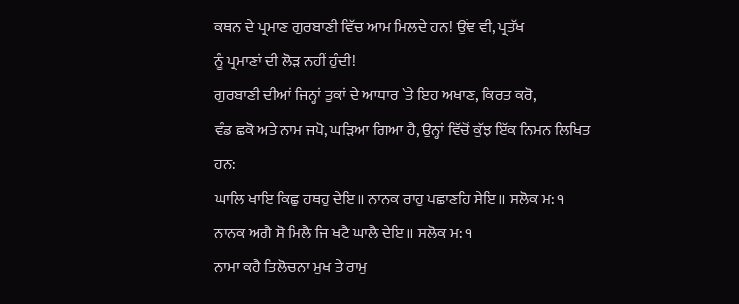ਕਥਨ ਦੇ ਪ੍ਰਮਾਣ ਗੁਰਬਾਣੀ ਵਿੱਚ ਆਮ ਮਿਲਦੇ ਹਨ! ਉਂਞ ਵੀ, ਪ੍ਰਤੱਖ
ਨੂੰ ਪ੍ਰਮਾਣਾਂ ਦੀ ਲੋੜ ਨਹੀਂ ਹੁੰਦੀ!
ਗੁਰਬਾਣੀ ਦੀਆਂ ਜਿਨ੍ਹਾਂ ਤੁਕਾਂ ਦੇ ਆਧਾਰ `ਤੇ ਇਹ ਅਖਾਣ, ਕਿਰਤ ਕਰੋ,
ਵੰਡ ਛਕੋ ਅਤੇ ਨਾਮ ਜਪੋ, ਘੜਿਆ ਗਿਆ ਹੈ, ਉਨ੍ਹਾਂ ਵਿੱਚੋਂ ਕੁੱਝ ਇੱਕ ਨਿਮਨ ਲਿਖਿਤ
ਹਨ:
ਘਾਲਿ ਖਾਇ ਕਿਛੁ ਹਥਹੁ ਦੇਇ॥ ਨਾਨਕ ਰਾਹੁ ਪਛਾਣਹਿ ਸੇਇ॥ ਸਲੋਕ ਮ: ੧
ਨਾਨਕ ਅਗੈ ਸੋ ਮਿਲੈ ਜਿ ਖਟੈ ਘਾਲੈ ਦੇਇ॥ ਸਲੋਕ ਮ: ੧
ਨਾਮਾ ਕਹੈ ਤਿਲੋਚਨਾ ਮੁਖ ਤੇ ਰਾਮੁ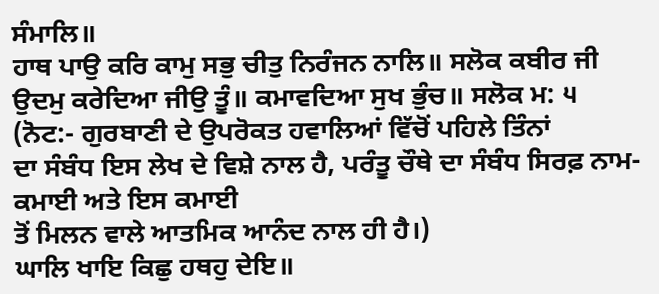ਸੰਮਾਲਿ॥
ਹਾਥ ਪਾਉ ਕਰਿ ਕਾਮੁ ਸਭੁ ਚੀਤੁ ਨਿਰੰਜਨ ਨਾਲਿ॥ ਸਲੋਕ ਕਬੀਰ ਜੀ
ਉਦਮੁ ਕਰੇਦਿਆ ਜੀਉ ਤੂੰ॥ ਕਮਾਵਦਿਆ ਸੁਖ ਭੁੰਚ॥ ਸਲੋਕ ਮ: ੫
(ਨੋਟ:- ਗੁਰਬਾਣੀ ਦੇ ਉਪਰੋਕਤ ਹਵਾਲਿਆਂ ਵਿੱਚੋਂ ਪਹਿਲੇ ਤਿੰਨਾਂ
ਦਾ ਸੰਬੰਧ ਇਸ ਲੇਖ ਦੇ ਵਿਸ਼ੇ ਨਾਲ ਹੈ, ਪਰੰਤੂ ਚੌਥੇ ਦਾ ਸੰਬੰਧ ਸਿਰਫ਼ ਨਾਮ-ਕਮਾਈ ਅਤੇ ਇਸ ਕਮਾਈ
ਤੋਂ ਮਿਲਨ ਵਾਲੇ ਆਤਮਿਕ ਆਨੰਦ ਨਾਲ ਹੀ ਹੈ।)
ਘਾਲਿ ਖਾਇ ਕਿਛੁ ਹਥਹੁ ਦੇਇ॥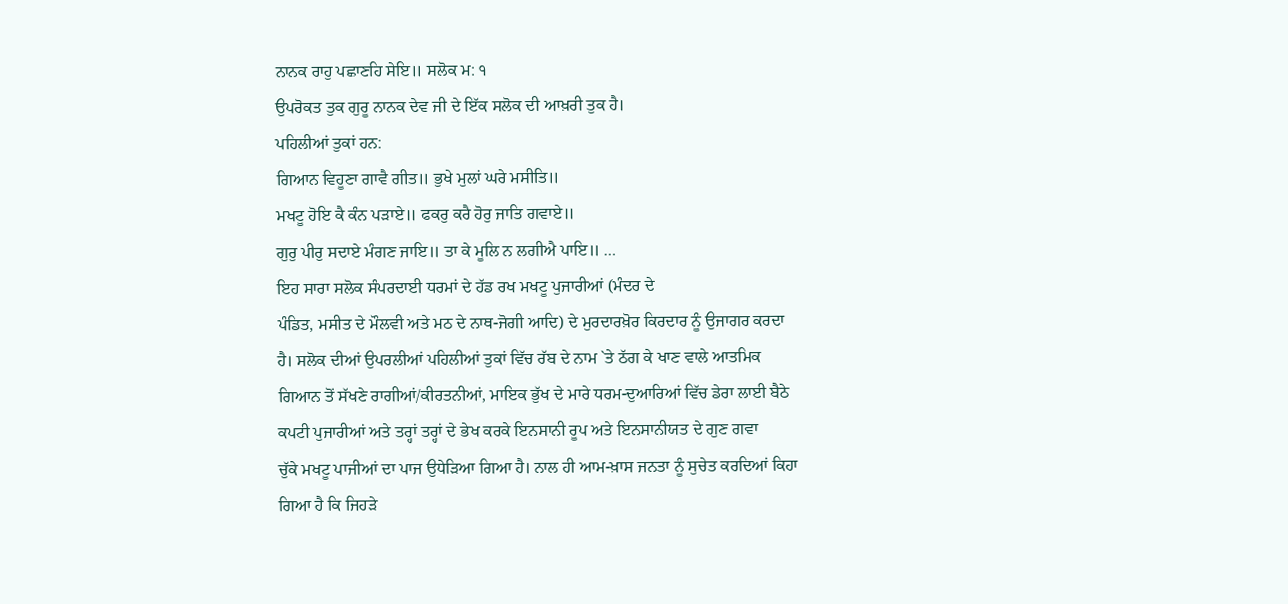ਨਾਨਕ ਰਾਹੁ ਪਛਾਣਹਿ ਸੇਇ॥ ਸਲੋਕ ਮ: ੧
ਉਪਰੋਕਤ ਤੁਕ ਗੁਰੂ ਨਾਨਕ ਦੇਵ ਜੀ ਦੇ ਇੱਕ ਸਲੋਕ ਦੀ ਆਖ਼ਰੀ ਤੁਕ ਹੈ।
ਪਹਿਲੀਆਂ ਤੁਕਾਂ ਹਨ:
ਗਿਆਨ ਵਿਹੂਣਾ ਗਾਵੈ ਗੀਤ॥ ਭੁਖੇ ਮੁਲਾਂ ਘਰੇ ਮਸੀਤਿ॥
ਮਖਟੂ ਹੋਇ ਕੈ ਕੰਨ ਪੜਾਏ॥ ਫਕਰੁ ਕਰੈ ਹੋਰੁ ਜਾਤਿ ਗਵਾਏ॥
ਗੁਰੁ ਪੀਰੁ ਸਦਾਏ ਮੰਗਣ ਜਾਇ॥ ਤਾ ਕੇ ਮੂਲਿ ਨ ਲਗੀਐ ਪਾਇ॥ …
ਇਹ ਸਾਰਾ ਸਲੋਕ ਸੰਪਰਦਾਈ ਧਰਮਾਂ ਦੇ ਹੱਡ ਰਖ ਮਖਟੂ ਪੁਜਾਰੀਆਂ (ਮੰਦਰ ਦੇ
ਪੰਡਿਤ, ਮਸੀਤ ਦੇ ਮੌਲਵੀ ਅਤੇ ਮਠ ਦੇ ਨਾਥ-ਜੋਗੀ ਆਦਿ) ਦੇ ਮੁਰਦਾਰਖ਼ੋਰ ਕਿਰਦਾਰ ਨੂੰ ਉਜਾਗਰ ਕਰਦਾ
ਹੈ। ਸਲੋਕ ਦੀਆਂ ਉਪਰਲੀਆਂ ਪਹਿਲੀਆਂ ਤੁਕਾਂ ਵਿੱਚ ਰੱਬ ਦੇ ਨਾਮ `ਤੇ ਠੱਗ ਕੇ ਖਾਣ ਵਾਲੇ ਆਤਮਿਕ
ਗਿਆਨ ਤੋਂ ਸੱਖਣੇ ਰਾਗੀਆਂ/ਕੀਰਤਨੀਆਂ, ਮਾਇਕ ਭੁੱਖ ਦੇ ਮਾਰੇ ਧਰਮ-ਦੁਆਰਿਆਂ ਵਿੱਚ ਡੇਰਾ ਲਾਈ ਬੈਠੇ
ਕਪਟੀ ਪੁਜਾਰੀਆਂ ਅਤੇ ਤਰ੍ਹਾਂ ਤਰ੍ਹਾਂ ਦੇ ਭੇਖ ਕਰਕੇ ਇਨਸਾਨੀ ਰੂਪ ਅਤੇ ਇਨਸਾਨੀਯਤ ਦੇ ਗੁਣ ਗਵਾ
ਚੁੱਕੇ ਮਖਟੂ ਪਾਜੀਆਂ ਦਾ ਪਾਜ ਉਧੇੜਿਆ ਗਿਆ ਹੈ। ਨਾਲ ਹੀ ਆਮ-ਖ਼ਾਸ ਜਨਤਾ ਨੂੰ ਸੁਚੇਤ ਕਰਦਿਆਂ ਕਿਹਾ
ਗਿਆ ਹੈ ਕਿ ਜਿਹੜੇ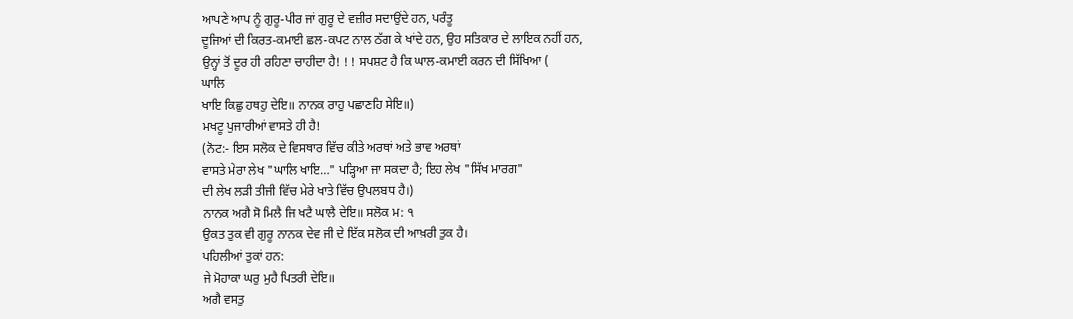ਆਪਣੇ ਆਪ ਨੂੰ ਗੁਰੂ-ਪੀਰ ਜਾਂ ਗੁਰੂ ਦੇ ਵਜ਼ੀਰ ਸਦਾਉਂਦੇ ਹਨ, ਪਰੰਤੂ
ਦੂਜਿਆਂ ਦੀ ਕਿਰਤ-ਕਮਾਈ ਛਲ-ਕਪਟ ਨਾਲ ਠੱਗ ਕੇ ਖਾਂਦੇ ਹਨ, ਉਹ ਸਤਿਕਾਰ ਦੇ ਲਾਇਕ ਨਹੀਂ ਹਨ,
ਉਨ੍ਹਾਂ ਤੋਂ ਦੂਰ ਹੀ ਰਹਿਣਾ ਚਾਹੀਦਾ ਹੈ! ! ! ਸਪਸ਼ਟ ਹੈ ਕਿ ਘਾਲ-ਕਮਾਈ ਕਰਨ ਦੀ ਸਿੱਖਿਆ (
ਘਾਲਿ
ਖਾਇ ਕਿਛੁ ਹਥਹੁ ਦੇਇ॥ ਨਾਨਕ ਰਾਹੁ ਪਛਾਣਹਿ ਸੇਇ॥)
ਮਖਟੂ ਪੁਜਾਰੀਆਂ ਵਾਸਤੇ ਹੀ ਹੈ!
(ਨੋਟ:- ਇਸ ਸਲੋਕ ਦੇ ਵਿਸਥਾਰ ਵਿੱਚ ਕੀਤੇ ਅਰਥਾਂ ਅਤੇ ਭਾਵ ਅਰਥਾਂ
ਵਾਸਤੇ ਮੇਰਾ ਲੇਖ "ਘਾਲਿ ਖਾਇ…" ਪੜ੍ਹਿਆ ਜਾ ਸਕਦਾ ਹੈ; ਇਹ ਲੇਖ "ਸਿੱਖ ਮਾਰਗ"
ਦੀ ਲੇਖ ਲੜੀ ਤੀਜੀ ਵਿੱਚ ਮੇਰੇ ਖਾਤੇ ਵਿੱਚ ਉਪਲਬਧ ਹੈ।)
ਨਾਨਕ ਅਗੈ ਸੋ ਮਿਲੈ ਜਿ ਖਟੈ ਘਾਲੈ ਦੇਇ॥ ਸਲੋਕ ਮ: ੧
ਉਕਤ ਤੁਕ ਵੀ ਗੁਰੂ ਨਾਨਕ ਦੇਵ ਜੀ ਦੇ ਇੱਕ ਸਲੋਕ ਦੀ ਆਖ਼ਰੀ ਤੁਕ ਹੈ।
ਪਹਿਲੀਆਂ ਤੁਕਾਂ ਹਨ:
ਜੇ ਮੋਹਾਕਾ ਘਰੁ ਮੁਹੈ ਪਿਤਰੀ ਦੇਇ॥
ਅਗੈ ਵਸਤੁ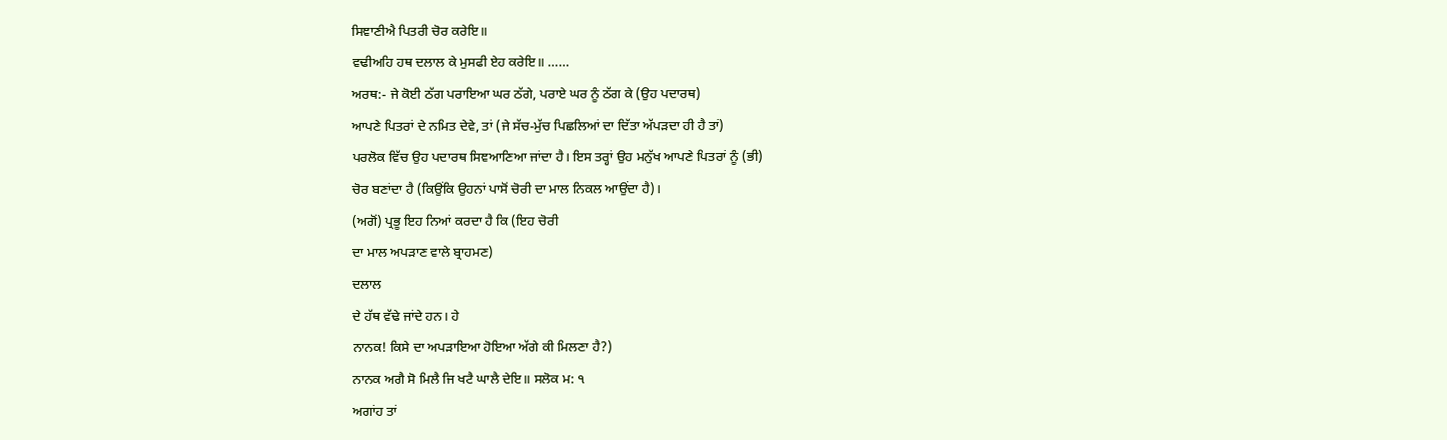ਸਿਞਾਣੀਐ ਪਿਤਰੀ ਚੋਰ ਕਰੇਇ॥
ਵਢੀਅਹਿ ਹਥ ਦਲਾਲ ਕੇ ਮੁਸਫੀ ਏਹ ਕਰੇਇ॥ ……
ਅਰਥ:- ਜੇ ਕੋਈ ਠੱਗ ਪਰਾਇਆ ਘਰ ਠੱਗੇ, ਪਰਾਏ ਘਰ ਨੂੰ ਠੱਗ ਕੇ (ਉਹ ਪਦਾਰਥ)
ਆਪਣੇ ਪਿਤਰਾਂ ਦੇ ਨਮਿਤ ਦੇਵੇ, ਤਾਂ (ਜੇ ਸੱਚ-ਮੁੱਚ ਪਿਛਲਿਆਂ ਦਾ ਦਿੱਤਾ ਅੱਪੜਦਾ ਹੀ ਹੈ ਤਾਂ)
ਪਰਲੋਕ ਵਿੱਚ ਉਹ ਪਦਾਰਥ ਸਿਞਆਣਿਆ ਜਾਂਦਾ ਹੈ। ਇਸ ਤਰ੍ਹਾਂ ਉਹ ਮਨੁੱਖ ਆਪਣੇ ਪਿਤਰਾਂ ਨੂੰ (ਭੀ)
ਚੋਰ ਬਣਾਂਦਾ ਹੈ (ਕਿਉਂਕਿ ਉਹਨਾਂ ਪਾਸੋਂ ਚੋਰੀ ਦਾ ਮਾਲ ਨਿਕਲ ਆਉਂਦਾ ਹੈ)।
(ਅਗੋਂ) ਪ੍ਰਭੂ ਇਹ ਨਿਆਂ ਕਰਦਾ ਹੈ ਕਿ (ਇਹ ਚੋਰੀ
ਦਾ ਮਾਲ ਅਪੜਾਣ ਵਾਲੇ ਬ੍ਰਾਹਮਣ)
ਦਲਾਲ
ਦੇ ਹੱਥ ਵੱਢੇ ਜਾਂਦੇ ਹਨ। ਹੇ
ਨਾਨਕ! ਕਿਸੇ ਦਾ ਅਪੜਾਇਆ ਹੋਇਆ ਅੱਗੇ ਕੀ ਮਿਲਣਾ ਹੈ?)
ਨਾਨਕ ਅਗੈ ਸੋ ਮਿਲੈ ਜਿ ਖਟੈ ਘਾਲੈ ਦੇਇ॥ ਸਲੋਕ ਮ: ੧
ਅਗਾਂਹ ਤਾਂ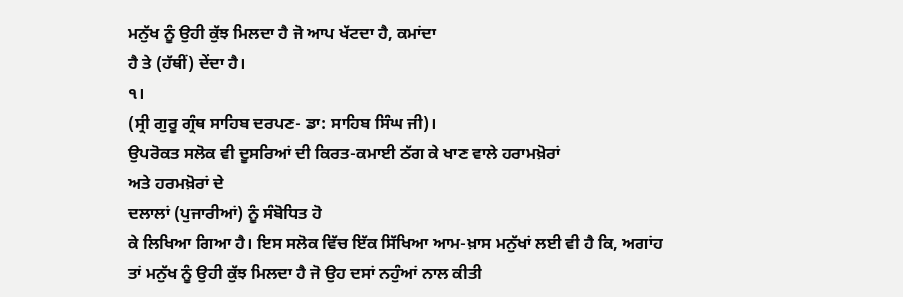ਮਨੁੱਖ ਨੂੰ ਉਹੀ ਕੁੱਝ ਮਿਲਦਾ ਹੈ ਜੋ ਆਪ ਖੱਟਦਾ ਹੈ, ਕਮਾਂਦਾ
ਹੈ ਤੇ (ਹੱਥੀਂ) ਦੇਂਦਾ ਹੈ।
੧।
(ਸ੍ਰੀ ਗੁਰੂ ਗ੍ਰੰਥ ਸਾਹਿਬ ਦਰਪਣ- ਡਾ: ਸਾਹਿਬ ਸਿੰਘ ਜੀ)।
ਉਪਰੋਕਤ ਸਲੋਕ ਵੀ ਦੂਸਰਿਆਂ ਦੀ ਕਿਰਤ-ਕਮਾਈ ਠੱਗ ਕੇ ਖਾਣ ਵਾਲੇ ਹਰਾਮਖ਼ੋਰਾਂ
ਅਤੇ ਹਰਮਖ਼ੋਰਾਂ ਦੇ
ਦਲਾਲਾਂ (ਪੁਜਾਰੀਆਂ) ਨੂੰ ਸੰਬੋਧਿਤ ਹੋ
ਕੇ ਲਿਖਿਆ ਗਿਆ ਹੈ। ਇਸ ਸਲੋਕ ਵਿੱਚ ਇੱਕ ਸਿੱਖਿਆ ਆਮ-ਖ਼ਾਸ ਮਨੁੱਖਾਂ ਲਈ ਵੀ ਹੈ ਕਿ, ਅਗਾਂਹ
ਤਾਂ ਮਨੁੱਖ ਨੂੰ ਉਹੀ ਕੁੱਝ ਮਿਲਦਾ ਹੈ ਜੋ ਉਹ ਦਸਾਂ ਨਹੁੰਆਂ ਨਾਲ ਕੀਤੀ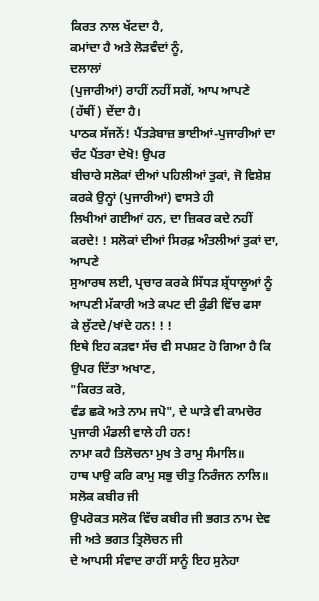ਕਿਰਤ ਨਾਲ ਖੱਟਦਾ ਹੈ,
ਕਮਾਂਦਾ ਹੈ ਅਤੇ ਲੋੜਵੰਦਾਂ ਨੂੰ,
ਦਲਾਲਾਂ
(ਪੁਜਾਰੀਆਂ) ਰਾਹੀਂ ਨਹੀਂ ਸਗੋਂ, ਆਪ ਆਪਣੇ (ਹੱਥੀਂ) ਦੇਂਦਾ ਹੈ।
ਪਾਠਕ ਸੱਜਨੋਂ! ਪੈਂਤੜੇਬਾਜ਼ ਭਾਈਆਂ-ਪੁਜਾਰੀਆਂ ਦਾ ਚੰਟ ਪੈਂਤਰਾ ਦੇਖੋ! ਉਪਰ
ਬੀਚਾਰੇ ਸਲੋਕਾਂ ਦੀਆਂ ਪਹਿਲੀਆਂ ਤੁਕਾਂ, ਜੋ ਵਿਸ਼ੇਸ਼ ਕਰਕੇ ਉਨ੍ਹਾਂ (ਪੁਜਾਰੀਆਂ) ਵਾਸਤੇ ਹੀ
ਲਿਖੀਆਂ ਗਈਆਂ ਹਨ, ਦਾ ਜ਼ਿਕਰ ਕਦੇ ਨਹੀਂ ਕਰਦੇ! ! ਸਲੋਕਾਂ ਦੀਆਂ ਸਿਰਫ਼ ਅੰਤਲੀਆਂ ਤੁਕਾਂ ਦਾ, ਆਪਣੇ
ਸੁਆਰਥ ਲਈ, ਪ੍ਰਚਾਰ ਕਰਕੇ ਸਿੱਧੜ ਸ਼੍ਰੱਧਾਲੂਆਂ ਨੂੰ ਆਪਣੀ ਮੱਕਾਰੀ ਅਤੇ ਕਪਟ ਦੀ ਕੁੰਡੀ ਵਿੱਚ ਫਸਾ
ਕੇ ਲੁੱਟਦੇ/ਖਾਂਦੇ ਹਨ! ! !
ਇਥੇ ਇਹ ਕੜਵਾ ਸੱਚ ਵੀ ਸਪਸ਼ਟ ਹੋ ਗਿਆ ਹੈ ਕਿ ਉਪਰ ਦਿੱਤਾ ਅਖਾਣ,
"ਕਿਰਤ ਕਰੋ,
ਵੰਡ ਛਕੋ ਅਤੇ ਨਾਮ ਜਪੋ", ਦੇ ਘਾੜੇ ਵੀ ਕਾਮਚੋਰ
ਪੁਜਾਰੀ ਮੰਡਲੀ ਵਾਲੇ ਹੀ ਹਨ!
ਨਾਮਾ ਕਹੈ ਤਿਲੋਚਨਾ ਮੁਖ ਤੇ ਰਾਮੁ ਸੰਮਾਲਿ॥
ਹਾਥ ਪਾਉ ਕਰਿ ਕਾਮੁ ਸਭੁ ਚੀਤੁ ਨਿਰੰਜਨ ਨਾਲਿ॥ ਸਲੋਕ ਕਬੀਰ ਜੀ
ਉਪਰੋਕਤ ਸਲੋਕ ਵਿੱਚ ਕਬੀਰ ਜੀ ਭਗਤ ਨਾਮ ਦੇਵ ਜੀ ਅਤੇ ਭਗਤ ਤ੍ਰਿਲੋਚਨ ਜੀ
ਦੇ ਆਪਸੀ ਸੰਵਾਦ ਰਾਹੀਂ ਸਾਨੂੰ ਇਹ ਸੁਨੇਹਾ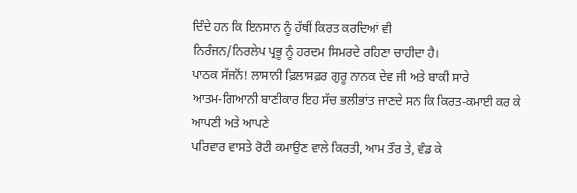ਦਿੰਦੇ ਹਨ ਕਿ ਇਨਸਾਨ ਨੂੰ ਹੱਥੀਂ ਕਿਰਤ ਕਰਦਿਆਂ ਵੀ
ਨਿਰੰਜਨ/ਨਿਰਲੇਪ ਪ੍ਰਭੂ ਨੂੰ ਹਰਦਮ ਸਿਮਰਦੇ ਰਹਿਣਾ ਚਾਹੀਦਾ ਹੈ।
ਪਾਠਕ ਸੱਜਨੋਂ! ਲਾਸਾਨੀ ਫ਼ਿਲਾਸਫ਼ਰ ਗੁਰੂ ਨਾਨਕ ਦੇਵ ਜੀ ਅਤੇ ਬਾਕੀ ਸਾਰੇ
ਆਤਮ-ਗਿਆਨੀ ਬਾਣੀਕਾਰ ਇਹ ਸੱਚ ਭਲੀਭਾਂਤ ਜਾਣਦੇ ਸਨ ਕਿ ਕਿਰਤ-ਕਮਾਈ ਕਰ ਕੇ ਆਪਣੀ ਅਤੇ ਆਪਣੇ
ਪਰਿਵਾਰ ਵਾਸਤੇ ਰੋਟੀ ਕਮਾਉਣ ਵਾਲੇ ਕਿਰਤੀ, ਆਮ ਤੌਰ ਤੇ, ਵੰਡ ਕੇ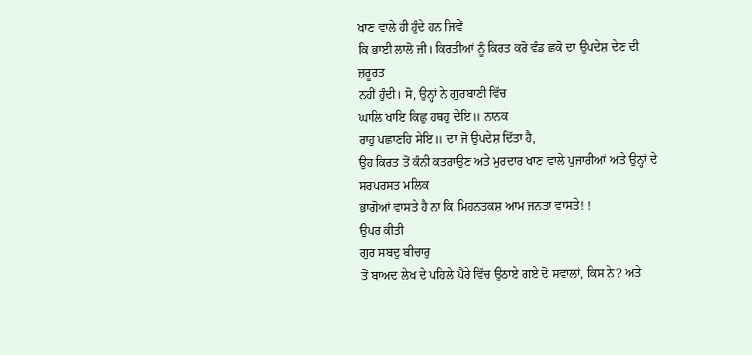ਖਾਣ ਵਾਲੇ ਹੀ ਹੁੰਦੇ ਹਨ ਜਿਵੇਂ
ਕਿ ਭਾਈ ਲਾਲੋ ਜੀ। ਕਿਰਤੀਆਂ ਨੂੰ ਕਿਰਤ ਕਰੋ ਵੰਡ ਛਕੋ ਦਾ ਉਪਦੇਸ਼ ਦੇਣ ਦੀ ਜ਼ਰੂਰਤ
ਨਹੀਂ ਹੁੰਦੀ। ਸੋ, ਉਨ੍ਹਾਂ ਨੇ ਗੁਰਬਾਣੀ ਵਿੱਚ
ਘਾਲਿ ਖਾਇ ਕਿਛੁ ਹਥਹੁ ਦੇਇ॥ ਨਾਨਕ
ਰਾਹੁ ਪਛਾਣਹਿ ਸੇਇ॥ ਦਾ ਜੋ ਉਪਦੇਸ਼ ਦਿੱਤਾ ਹੈ,
ਉਹ ਕਿਰਤ ਤੋਂ ਕੰਨੀ ਕਤਰਾਉਣ ਅਤੇ ਮੁਰਦਾਰ ਖਾਣ ਵਾਲੇ ਪੁਜਾਰੀਆਂ ਅਤੇ ਉਨ੍ਹਾਂ ਦੇ ਸਰਪਰਸਤ ਮਲਿਕ
ਭਾਗੋਆਂ ਵਾਸਤੇ ਹੈ ਨਾ ਕਿ ਮਿਹਨਤਕਸ਼ ਆਮ ਜਨਤਾ ਵਾਸਤੇ! !
ਉਪਰ ਕੀਤੀ
ਗੁਰ ਸਬਦੁ ਬੀਚਾਰੁ
ਤੋਂ ਬਾਅਦ ਲੇਖ ਦੇ ਪਹਿਲੇ ਪੈਰੇ ਵਿੱਚ ਉਠਾਏ ਗਏ ਦੋ ਸਵਾਲਾਂ, ਕਿਸ ਨੇ? ਅਤੇ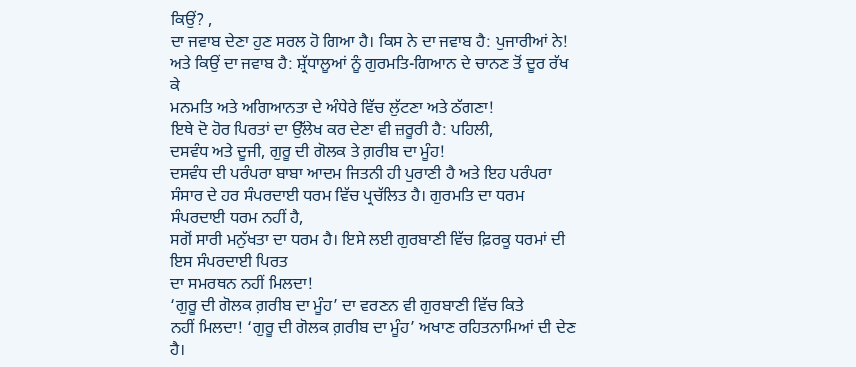ਕਿਉਂ? ,
ਦਾ ਜਵਾਬ ਦੇਣਾ ਹੁਣ ਸਰਲ ਹੋ ਗਿਆ ਹੈ। ਕਿਸ ਨੇ ਦਾ ਜਵਾਬ ਹੈ: ਪੁਜਾਰੀਆਂ ਨੇ!
ਅਤੇ ਕਿਉਂ ਦਾ ਜਵਾਬ ਹੈ: ਸ਼੍ਰੱਧਾਲੂਆਂ ਨੂੰ ਗੁਰਮਤਿ-ਗਿਆਨ ਦੇ ਚਾਨਣ ਤੋਂ ਦੂਰ ਰੱਖ ਕੇ
ਮਨਮਤਿ ਅਤੇ ਅਗਿਆਨਤਾ ਦੇ ਅੰਧੇਰੇ ਵਿੱਚ ਲੁੱਟਣਾ ਅਤੇ ਠੱਗਣਾ!
ਇਥੇ ਦੋ ਹੋਰ ਪਿਰਤਾਂ ਦਾ ਉੱਲੇਖ ਕਰ ਦੇਣਾ ਵੀ ਜ਼ਰੂਰੀ ਹੈ: ਪਹਿਲੀ,
ਦਸਵੰਧ ਅਤੇ ਦੂਜੀ, ਗੁਰੂ ਦੀ ਗੋਲਕ ਤੇ ਗ਼ਰੀਬ ਦਾ ਮੂੰਹ!
ਦਸਵੰਧ ਦੀ ਪਰੰਪਰਾ ਬਾਬਾ ਆਦਮ ਜਿਤਨੀ ਹੀ ਪੁਰਾਣੀ ਹੈ ਅਤੇ ਇਹ ਪਰੰਪਰਾ
ਸੰਸਾਰ ਦੇ ਹਰ ਸੰਪਰਦਾਈ ਧਰਮ ਵਿੱਚ ਪ੍ਰਚੱਲਿਤ ਹੈ। ਗੁਰਮਤਿ ਦਾ ਧਰਮ ਸੰਪਰਦਾਈ ਧਰਮ ਨਹੀਂ ਹੈ,
ਸਗੋਂ ਸਾਰੀ ਮਨੁੱਖਤਾ ਦਾ ਧਰਮ ਹੈ। ਇਸੇ ਲਈ ਗੁਰਬਾਣੀ ਵਿੱਚ ਫ਼ਿਰਕੂ ਧਰਮਾਂ ਦੀ ਇਸ ਸੰਪਰਦਾਈ ਪਿਰਤ
ਦਾ ਸਮਰਥਨ ਨਹੀਂ ਮਿਲਦਾ!
‘ਗੁਰੂ ਦੀ ਗੋਲਕ ਗ਼ਰੀਬ ਦਾ ਮੂੰਹ’ ਦਾ ਵਰਣਨ ਵੀ ਗੁਰਬਾਣੀ ਵਿੱਚ ਕਿਤੇ
ਨਹੀਂ ਮਿਲਦਾ! ‘ਗੁਰੂ ਦੀ ਗੋਲਕ ਗ਼ਰੀਬ ਦਾ ਮੂੰਹ’ ਅਖਾਣ ਰਹਿਤਨਾਮਿਆਂ ਦੀ ਦੇਣ ਹੈ।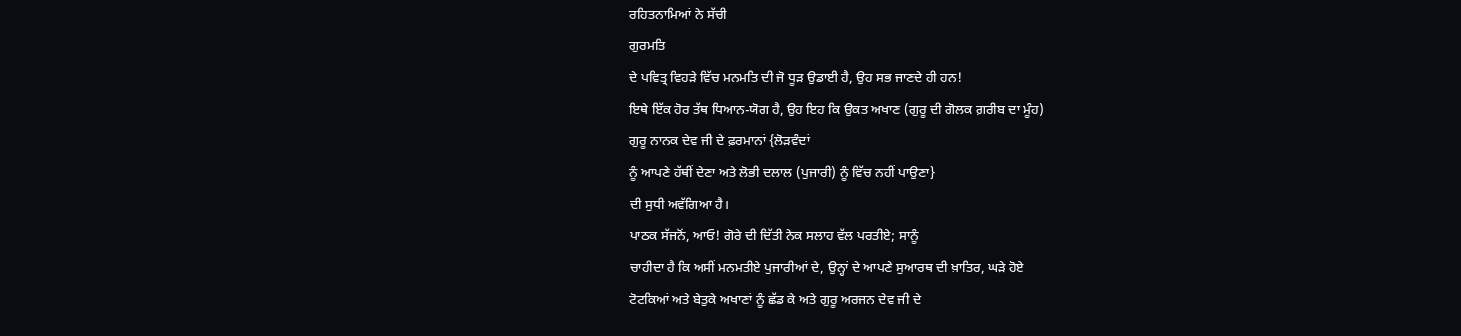ਰਹਿਤਨਾਮਿਆਂ ਨੇ ਸੱਚੀ
ਗੁਰਮਤਿ
ਦੇ ਪਵਿਤ੍ਰ ਵਿਹੜੇ ਵਿੱਚ ਮਨਮਤਿ ਦੀ ਜੋ ਧੂੜ ਉਡਾਈ ਹੈ, ਉਹ ਸਭ ਜਾਣਦੇ ਹੀ ਹਨ!
ਇਥੇ ਇੱਕ ਹੋਰ ਤੱਥ ਧਿਆਨ-ਯੋਗ ਹੈ, ਉਹ ਇਹ ਕਿ ਉਕਤ ਅਖਾਣ (ਗੁਰੂ ਦੀ ਗੋਲਕ ਗ਼ਰੀਬ ਦਾ ਮੂੰਹ)
ਗੁਰੂ ਨਾਨਕ ਦੇਵ ਜੀ ਦੇ ਫ਼ਰਮਾਨਾਂ {ਲੋੜਵੰਦਾਂ
ਨੂੰ ਆਪਣੇ ਹੱਥੀਂ ਦੇਣਾ ਅਤੇ ਲੋਭੀ ਦਲਾਲ (ਪੁਜਾਰੀ) ਨੂੰ ਵਿੱਚ ਨਹੀਂ ਪਾਉਣਾ}
ਦੀ ਸੁਧੀ ਅਵੱਗਿਆ ਹੈ।
ਪਾਠਕ ਸੱਜਨੋਂ, ਆਓ! ਗੋਰੇ ਦੀ ਦਿੱਤੀ ਨੇਕ ਸਲਾਹ ਵੱਲ ਪਰਤੀਏ; ਸਾਨੂੰ
ਚਾਹੀਦਾ ਹੈ ਕਿ ਅਸੀਂ ਮਨਮਤੀਏ ਪੁਜਾਰੀਆਂ ਦੇ, ਉਨ੍ਹਾਂ ਦੇ ਆਪਣੇ ਸੁਆਰਥ ਦੀ ਖ਼ਾਤਿਰ, ਘੜੇ ਹੋਏ
ਟੋਟਕਿਆਂ ਅਤੇ ਬੇਤੁਕੇ ਅਖਾਣਾਂ ਨੂੰ ਛੱਡ ਕੇ ਅਤੇ ਗੁਰੂ ਅਰਜਨ ਦੇਵ ਜੀ ਦੇ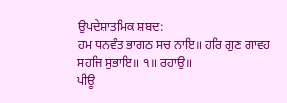ਉਪਦੇਸ਼ਾਤਮਿਕ ਸ਼ਬਦ:
ਹਮ ਧਨਵੰਤ ਭਾਗਠ ਸਚ ਨਾਇ॥ ਹਰਿ ਗੁਣ ਗਾਵਹ ਸਹਜਿ ਸੁਭਾਇ॥ ੧॥ ਰਹਾਉ॥
ਪੀਊ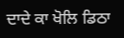ਦਾਦੇ ਕਾ ਖੋਲਿ ਡਿਠਾ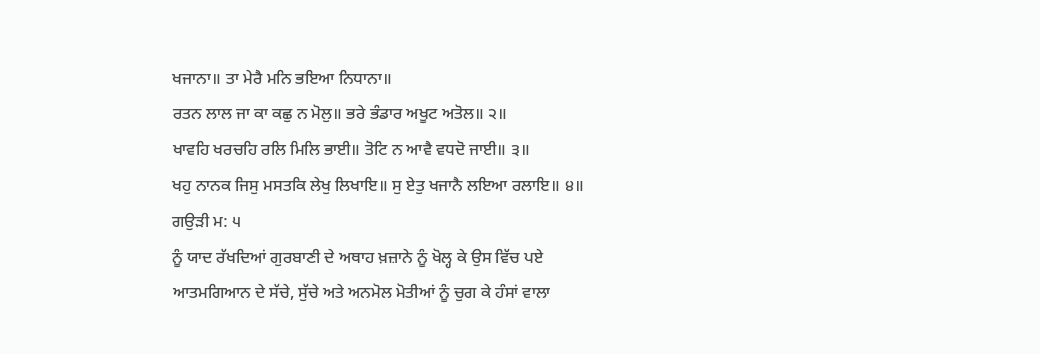ਖਜਾਨਾ॥ ਤਾ ਮੇਰੈ ਮਨਿ ਭਇਆ ਨਿਧਾਨਾ॥
ਰਤਨ ਲਾਲ ਜਾ ਕਾ ਕਛੁ ਨ ਮੋਲੁ॥ ਭਰੇ ਭੰਡਾਰ ਅਖੂਟ ਅਤੋਲ॥ ੨॥
ਖਾਵਹਿ ਖਰਚਹਿ ਰਲਿ ਮਿਲਿ ਭਾਈ॥ ਤੋਟਿ ਨ ਆਵੈ ਵਧਦੋ ਜਾਈ॥ ੩॥
ਖਹੁ ਨਾਨਕ ਜਿਸੁ ਮਸਤਕਿ ਲੇਖੁ ਲਿਖਾਇ॥ ਸੁ ਏਤੁ ਖਜਾਨੈ ਲਇਆ ਰਲਾਇ॥ ੪॥
ਗਉੜੀ ਮ: ੫
ਨੂੰ ਯਾਦ ਰੱਖਦਿਆਂ ਗੁਰਬਾਣੀ ਦੇ ਅਥਾਹ ਖ਼ਜ਼ਾਨੇ ਨੂੰ ਖੋਲ੍ਹ ਕੇ ਉਸ ਵਿੱਚ ਪਏ
ਆਤਮਗਿਆਨ ਦੇ ਸੱਚੇ, ਸੁੱਚੇ ਅਤੇ ਅਨਮੋਲ ਮੋਤੀਆਂ ਨੂੰ ਚੁਗ ਕੇ ਹੰਸਾਂ ਵਾਲਾ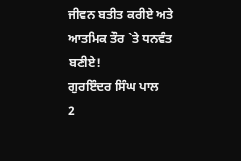ਜੀਵਨ ਬਤੀਤ ਕਰੀਏ ਅਤੇ
ਆਤਮਿਕ ਤੌਰ `ਤੇ ਧਨਵੰਤ ਬਣੀਏ!
ਗੁਰਇੰਦਰ ਸਿੰਘ ਪਾਲ
2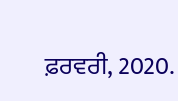ਫ਼ਰਵਰੀ, 2020.